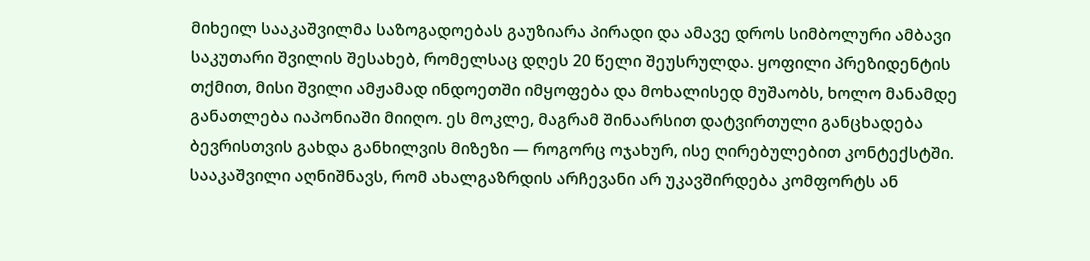მიხეილ სააკაშვილმა საზოგადოებას გაუზიარა პირადი და ამავე დროს სიმბოლური ამბავი საკუთარი შვილის შესახებ, რომელსაც დღეს 20 წელი შეუსრულდა. ყოფილი პრეზიდენტის თქმით, მისი შვილი ამჟამად ინდოეთში იმყოფება და მოხალისედ მუშაობს, ხოლო მანამდე განათლება იაპონიაში მიიღო. ეს მოკლე, მაგრამ შინაარსით დატვირთული განცხადება ბევრისთვის გახდა განხილვის მიზეზი — როგორც ოჯახურ, ისე ღირებულებით კონტექსტში.
სააკაშვილი აღნიშნავს, რომ ახალგაზრდის არჩევანი არ უკავშირდება კომფორტს ან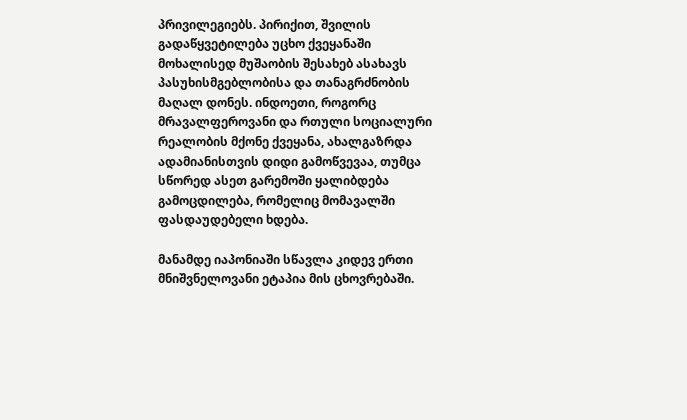პრივილეგიებს. პირიქით, შვილის გადაწყვეტილება უცხო ქვეყანაში მოხალისედ მუშაობის შესახებ ასახავს პასუხისმგებლობისა და თანაგრძნობის მაღალ დონეს. ინდოეთი, როგორც მრავალფეროვანი და რთული სოციალური რეალობის მქონე ქვეყანა, ახალგაზრდა ადამიანისთვის დიდი გამოწვევაა, თუმცა სწორედ ასეთ გარემოში ყალიბდება გამოცდილება, რომელიც მომავალში ფასდაუდებელი ხდება.

მანამდე იაპონიაში სწავლა კიდევ ერთი მნიშვნელოვანი ეტაპია მის ცხოვრებაში.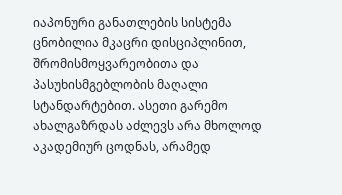იაპონური განათლების სისტემა ცნობილია მკაცრი დისციპლინით, შრომისმოყვარეობითა და პასუხისმგებლობის მაღალი სტანდარტებით. ასეთი გარემო ახალგაზრდას აძლევს არა მხოლოდ აკადემიურ ცოდნას, არამედ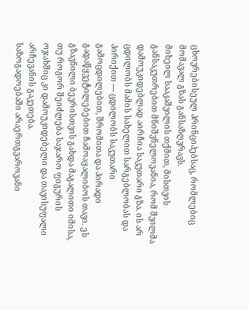ცხოვრებისეულ პრინციპებსაც, რომლებიც მომავალ გზას განსაზღვრავს.
მიხეილ სააკაშვილის თქმით, მისთვის განსაკუთრებით მნიშვნელოვანია, რომ შვილმა დამოუკიდებლად აირჩია საკუთარი გზა. ის არ ცდილობს მამის სახელით სარგებლობას და პირიქით — ცდილობს საკუთარი გამოცდილებით, შრომითა და პირადი გადაწყვეტილებებით ჩამოაყალიბოს თავი. ეს გზავნილი ბევრისთვის გახდა მაგალითი იმისა, თუ როგორ შეიძლება საჯარო ფიგურის ოჯახშიც კი დამოუკიდებელი და თავისუფალი არჩევანის გაკეთება.
საზოგადოებაში არაერთგვაროვანი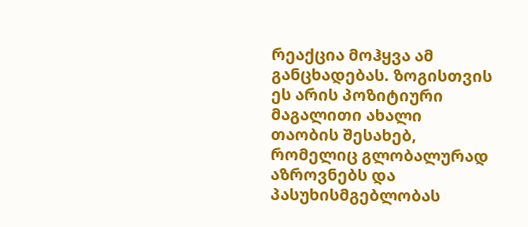რეაქცია მოჰყვა ამ განცხადებას. ზოგისთვის ეს არის პოზიტიური მაგალითი ახალი თაობის შესახებ, რომელიც გლობალურად აზროვნებს და პასუხისმგებლობას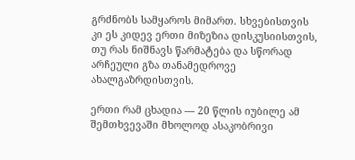გრძნობს სამყაროს მიმართ. სხვებისთვის კი ეს კიდევ ერთი მიზეზია დისკუსიისთვის, თუ რას ნიშნავს წარმატება და სწორად არჩეული გზა თანამედროვე ახალგაზრდისთვის.

ერთი რამ ცხადია — 20 წლის იუბილე ამ შემთხვევაში მხოლოდ ასაკობრივი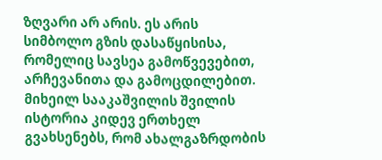ზღვარი არ არის. ეს არის სიმბოლო გზის დასაწყისისა, რომელიც სავსეა გამოწვევებით, არჩევანითა და გამოცდილებით. მიხეილ სააკაშვილის შვილის ისტორია კიდევ ერთხელ გვახსენებს, რომ ახალგაზრდობის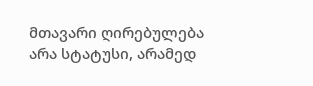მთავარი ღირებულება არა სტატუსი, არამედ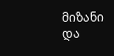მიზანი და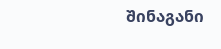შინაგანი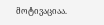მოტივაციაა.